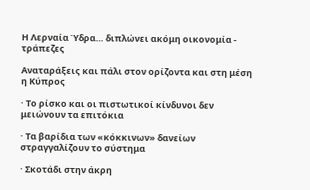Η Λερναία Ύδρα… διπλώνει ακόμη οικονομία - τράπεζες

Αναταράξεις και πάλι στον ορίζοντα και στη μέση η Κύπρος

· Το ρίσκο και οι πιστωτικοί κίνδυνοι δεν μειώνουν τα επιτόκια

· Τα βαρίδια των «κόκκινων» δανείων στραγγαλίζουν το σύστημα

· Σκοτάδι στην άκρη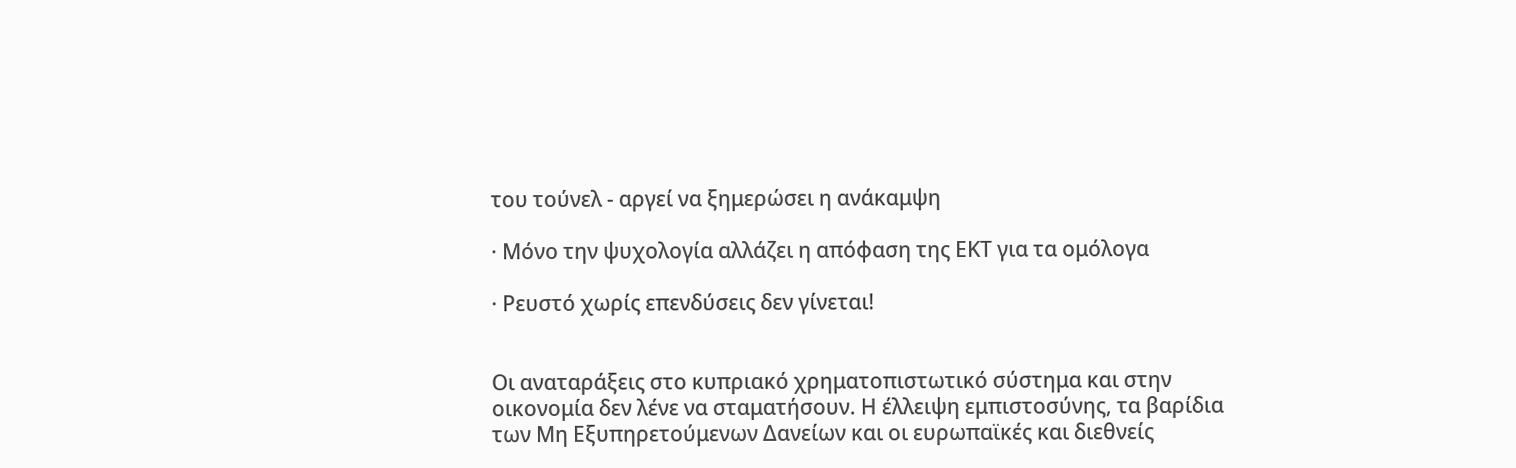του τούνελ - αργεί να ξημερώσει η ανάκαμψη

· Μόνο την ψυχολογία αλλάζει η απόφαση της ΕΚΤ για τα ομόλογα

· Ρευστό χωρίς επενδύσεις δεν γίνεται!


Οι αναταράξεις στο κυπριακό χρηματοπιστωτικό σύστημα και στην οικονομία δεν λένε να σταματήσουν. Η έλλειψη εμπιστοσύνης, τα βαρίδια των Μη Εξυπηρετούμενων Δανείων και οι ευρωπαϊκές και διεθνείς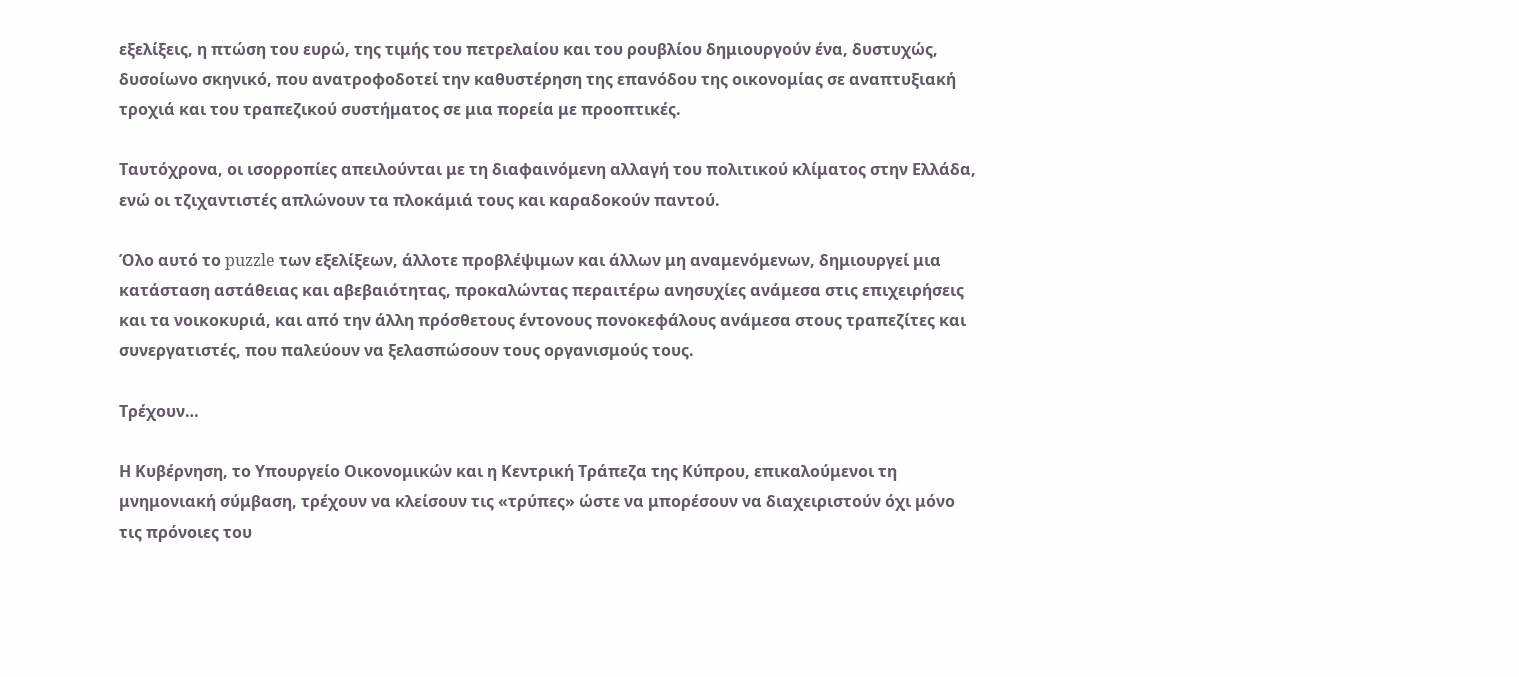εξελίξεις, η πτώση του ευρώ, της τιμής του πετρελαίου και του ρουβλίου δημιουργούν ένα, δυστυχώς, δυσοίωνο σκηνικό, που ανατροφοδοτεί την καθυστέρηση της επανόδου της οικονομίας σε αναπτυξιακή τροχιά και του τραπεζικού συστήματος σε μια πορεία με προοπτικές.

Ταυτόχρονα, οι ισορροπίες απειλούνται με τη διαφαινόμενη αλλαγή του πολιτικού κλίματος στην Ελλάδα, ενώ οι τζιχαντιστές απλώνουν τα πλοκάμιά τους και καραδοκούν παντού.

Όλο αυτό το puzzle των εξελίξεων, άλλοτε προβλέψιμων και άλλων μη αναμενόμενων, δημιουργεί μια κατάσταση αστάθειας και αβεβαιότητας, προκαλώντας περαιτέρω ανησυχίες ανάμεσα στις επιχειρήσεις και τα νοικοκυριά, και από την άλλη πρόσθετους έντονους πονοκεφάλους ανάμεσα στους τραπεζίτες και συνεργατιστές, που παλεύουν να ξελασπώσουν τους οργανισμούς τους.

Τρέχουν…

Η Κυβέρνηση, το Υπουργείο Οικονομικών και η Κεντρική Τράπεζα της Κύπρου, επικαλούμενοι τη μνημονιακή σύμβαση, τρέχουν να κλείσουν τις «τρύπες» ώστε να μπορέσουν να διαχειριστούν όχι μόνο τις πρόνοιες του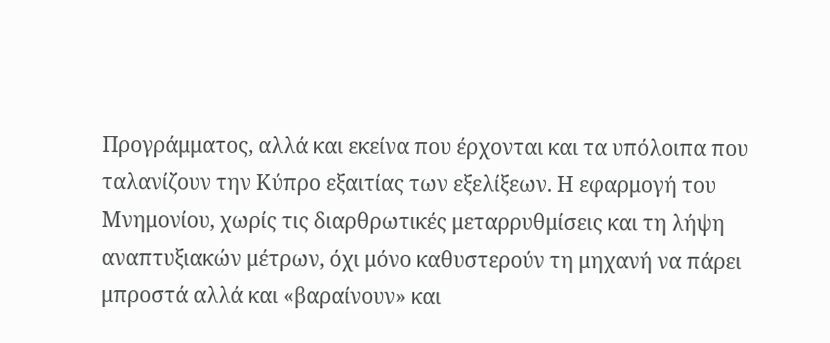Προγράμματος, αλλά και εκείνα που έρχονται και τα υπόλοιπα που ταλανίζουν την Κύπρο εξαιτίας των εξελίξεων. Η εφαρμογή του Μνημονίου, χωρίς τις διαρθρωτικές μεταρρυθμίσεις και τη λήψη αναπτυξιακών μέτρων, όχι μόνο καθυστερούν τη μηχανή να πάρει μπροστά αλλά και «βαραίνουν» και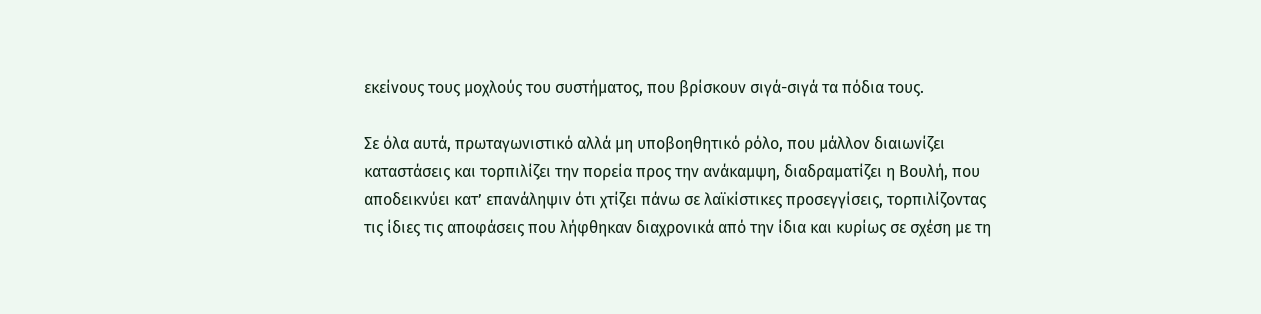εκείνους τους μοχλούς του συστήματος, που βρίσκουν σιγά-σιγά τα πόδια τους.

Σε όλα αυτά, πρωταγωνιστικό αλλά μη υποβοηθητικό ρόλο, που μάλλον διαιωνίζει καταστάσεις και τορπιλίζει την πορεία προς την ανάκαμψη, διαδραματίζει η Βουλή, που αποδεικνύει κατ’ επανάληψιν ότι χτίζει πάνω σε λαϊκίστικες προσεγγίσεις, τορπιλίζοντας τις ίδιες τις αποφάσεις που λήφθηκαν διαχρονικά από την ίδια και κυρίως σε σχέση με τη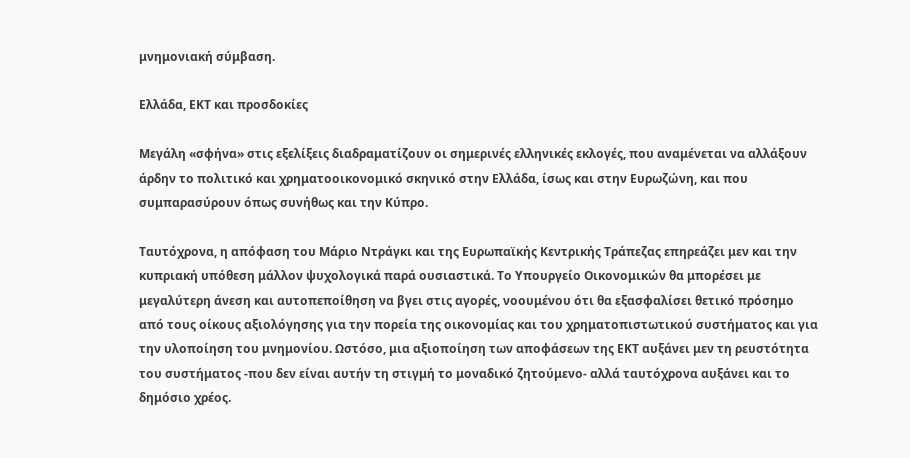μνημονιακή σύμβαση.

Ελλάδα, ΕΚΤ και προσδοκίες

Μεγάλη «σφήνα» στις εξελίξεις διαδραματίζουν οι σημερινές ελληνικές εκλογές, που αναμένεται να αλλάξουν άρδην το πολιτικό και χρηματοοικονομικό σκηνικό στην Ελλάδα, ίσως και στην Ευρωζώνη, και που συμπαρασύρουν όπως συνήθως και την Κύπρο.

Ταυτόχρονα, η απόφαση του Μάριο Ντράγκι και της Ευρωπαϊκής Κεντρικής Τράπεζας επηρεάζει μεν και την κυπριακή υπόθεση μάλλον ψυχολογικά παρά ουσιαστικά. Το Υπουργείο Οικονομικών θα μπορέσει με μεγαλύτερη άνεση και αυτοπεποίθηση να βγει στις αγορές, νοουμένου ότι θα εξασφαλίσει θετικό πρόσημο από τους οίκους αξιολόγησης για την πορεία της οικονομίας και του χρηματοπιστωτικού συστήματος και για την υλοποίηση του μνημονίου. Ωστόσο, μια αξιοποίηση των αποφάσεων της ΕΚΤ αυξάνει μεν τη ρευστότητα του συστήματος -που δεν είναι αυτήν τη στιγμή το μοναδικό ζητούμενο- αλλά ταυτόχρονα αυξάνει και το δημόσιο χρέος.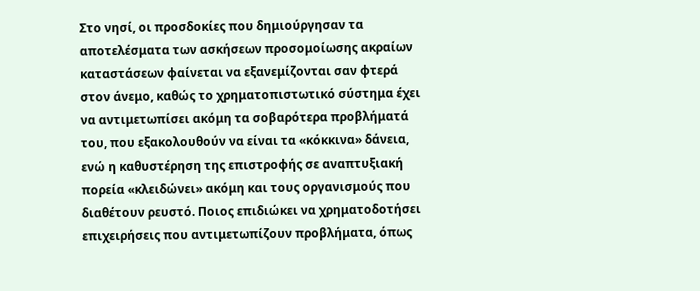Στο νησί, οι προσδοκίες που δημιούργησαν τα αποτελέσματα των ασκήσεων προσομοίωσης ακραίων καταστάσεων φαίνεται να εξανεμίζονται σαν φτερά στον άνεμο, καθώς το χρηματοπιστωτικό σύστημα έχει να αντιμετωπίσει ακόμη τα σοβαρότερα προβλήματά του, που εξακολουθούν να είναι τα «κόκκινα» δάνεια, ενώ η καθυστέρηση της επιστροφής σε αναπτυξιακή πορεία «κλειδώνει» ακόμη και τους οργανισμούς που διαθέτουν ρευστό. Ποιος επιδιώκει να χρηματοδοτήσει επιχειρήσεις που αντιμετωπίζουν προβλήματα, όπως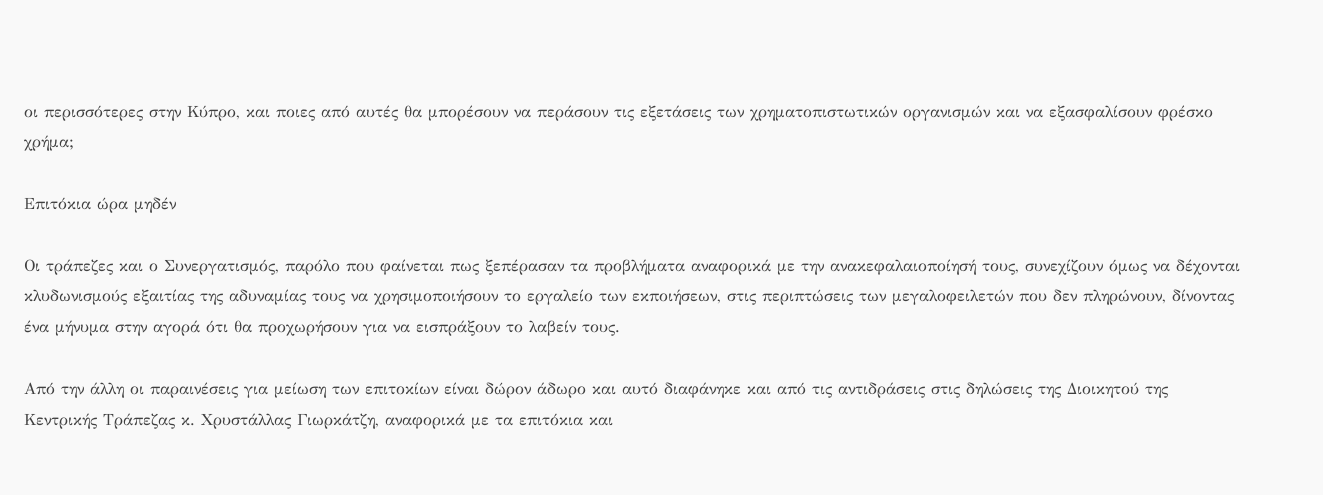οι περισσότερες στην Κύπρο, και ποιες από αυτές θα μπορέσουν να περάσουν τις εξετάσεις των χρηματοπιστωτικών οργανισμών και να εξασφαλίσουν φρέσκο χρήμα;

Επιτόκια ώρα μηδέν

Οι τράπεζες και ο Συνεργατισμός, παρόλο που φαίνεται πως ξεπέρασαν τα προβλήματα αναφορικά με την ανακεφαλαιοποίησή τους, συνεχίζουν όμως να δέχονται κλυδωνισμούς εξαιτίας της αδυναμίας τους να χρησιμοποιήσουν το εργαλείο των εκποιήσεων, στις περιπτώσεις των μεγαλοφειλετών που δεν πληρώνουν, δίνοντας ένα μήνυμα στην αγορά ότι θα προχωρήσουν για να εισπράξουν το λαβείν τους.

Από την άλλη οι παραινέσεις για μείωση των επιτοκίων είναι δώρον άδωρο και αυτό διαφάνηκε και από τις αντιδράσεις στις δηλώσεις της Διοικητού της Κεντρικής Τράπεζας κ. Χρυστάλλας Γιωρκάτζη, αναφορικά με τα επιτόκια και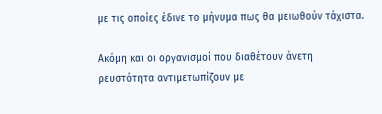με τις οποίες έδινε το μήνυμα πως θα μειωθούν τάχιστα.

Ακόμη και οι οργανισμοί που διαθέτουν άνετη ρευστότητα αντιμετωπίζουν με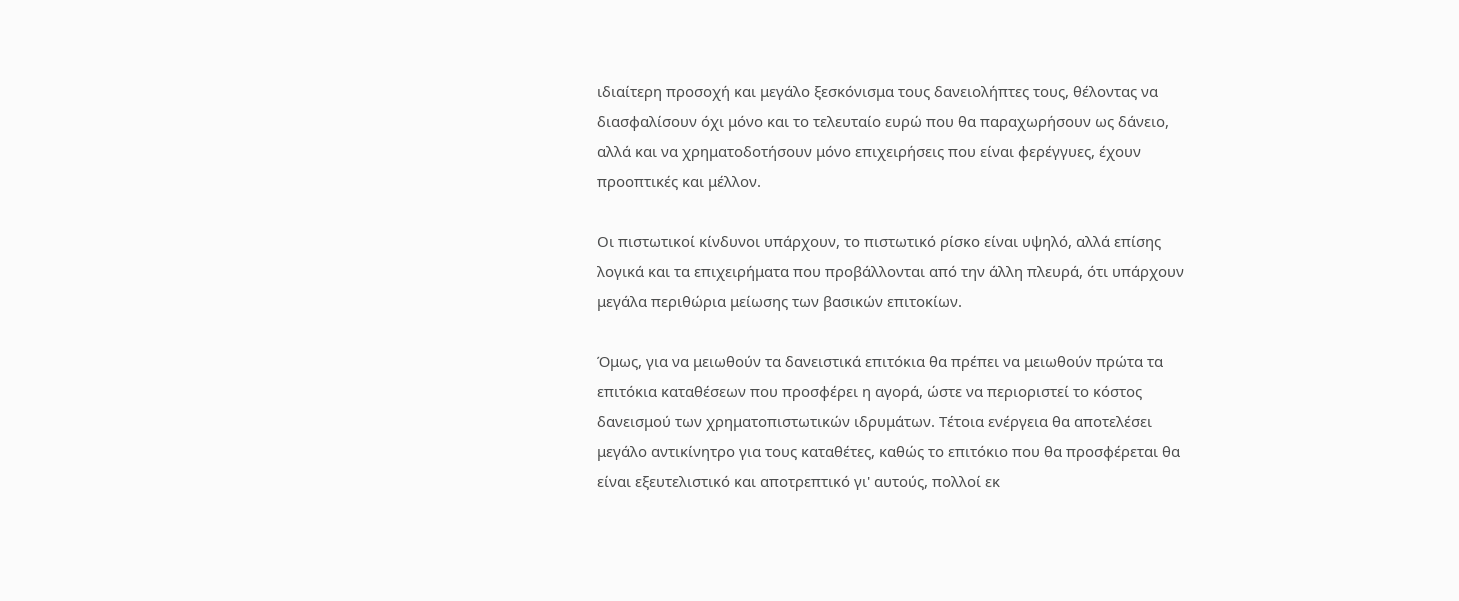ιδιαίτερη προσοχή και μεγάλο ξεσκόνισμα τους δανειολήπτες τους, θέλοντας να διασφαλίσουν όχι μόνο και το τελευταίο ευρώ που θα παραχωρήσουν ως δάνειο, αλλά και να χρηματοδοτήσουν μόνο επιχειρήσεις που είναι φερέγγυες, έχουν προοπτικές και μέλλον.

Οι πιστωτικοί κίνδυνοι υπάρχουν, το πιστωτικό ρίσκο είναι υψηλό, αλλά επίσης λογικά και τα επιχειρήματα που προβάλλονται από την άλλη πλευρά, ότι υπάρχουν μεγάλα περιθώρια μείωσης των βασικών επιτοκίων.

Όμως, για να μειωθούν τα δανειστικά επιτόκια θα πρέπει να μειωθούν πρώτα τα επιτόκια καταθέσεων που προσφέρει η αγορά, ώστε να περιοριστεί το κόστος δανεισμού των χρηματοπιστωτικών ιδρυμάτων. Τέτοια ενέργεια θα αποτελέσει μεγάλο αντικίνητρο για τους καταθέτες, καθώς το επιτόκιο που θα προσφέρεται θα είναι εξευτελιστικό και αποτρεπτικό γι' αυτούς, πολλοί εκ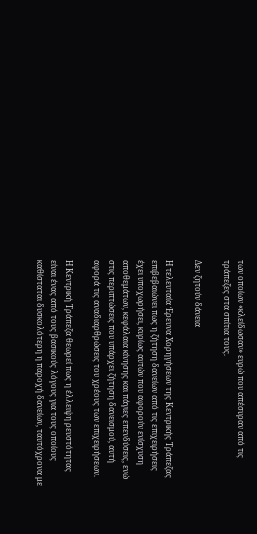των οποίων «κλείδωσαν» ευρώ που απέσυραν από τις τράπεζες στα σπίτια τους.

Δεν ζητούν δάνεια

Η τελευταία Έρευνα Χορηγήσεων της Κεντρικής Τράπεζας επιβεβαιώνει πως η ζήτηση δανείων από τις επιχειρήσεις έχει υποχωρήσει, κυρίως αυτών που αφορούν ενίσχυση αποθεμάτων, κεφάλαια κίνησης και πάγιες επενδύσεις, ενώ στις περιπτώσεις που υπάρχει ζήτηση δανεισμού, αυτή αφορά τις αναδιαρθρώσεις του χρέους των επιχειρήσεων.

Η Κεντρική Τράπεζα θεωρεί πως η έλλειψη ρευστότητας είναι ένας από τους βασικούς λόγους για τους οποίους καθίσταται δυσκολότερη η παροχή δανείων, ταυτόχρονα με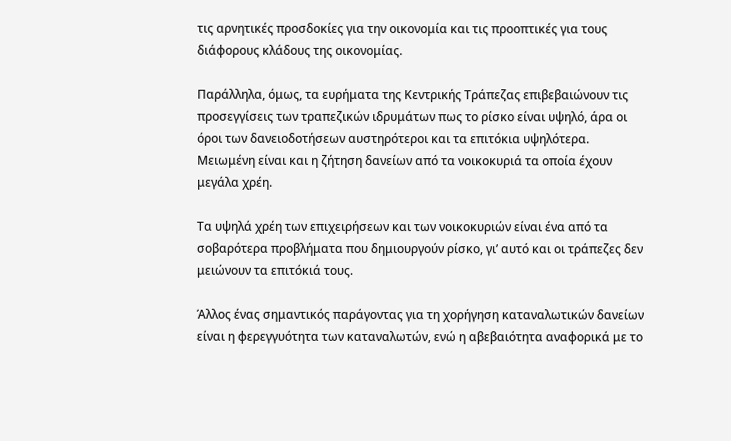τις αρνητικές προσδοκίες για την οικονομία και τις προοπτικές για τους διάφορους κλάδους της οικονομίας.

Παράλληλα, όμως, τα ευρήματα της Κεντρικής Τράπεζας επιβεβαιώνουν τις προσεγγίσεις των τραπεζικών ιδρυμάτων πως το ρίσκο είναι υψηλό, άρα οι όροι των δανειοδοτήσεων αυστηρότεροι και τα επιτόκια υψηλότερα. Μειωμένη είναι και η ζήτηση δανείων από τα νοικοκυριά τα οποία έχουν μεγάλα χρέη.

Τα υψηλά χρέη των επιχειρήσεων και των νοικοκυριών είναι ένα από τα σοβαρότερα προβλήματα που δημιουργούν ρίσκο, γι’ αυτό και οι τράπεζες δεν μειώνουν τα επιτόκιά τους.

Άλλος ένας σημαντικός παράγοντας για τη χορήγηση καταναλωτικών δανείων είναι η φερεγγυότητα των καταναλωτών, ενώ η αβεβαιότητα αναφορικά με το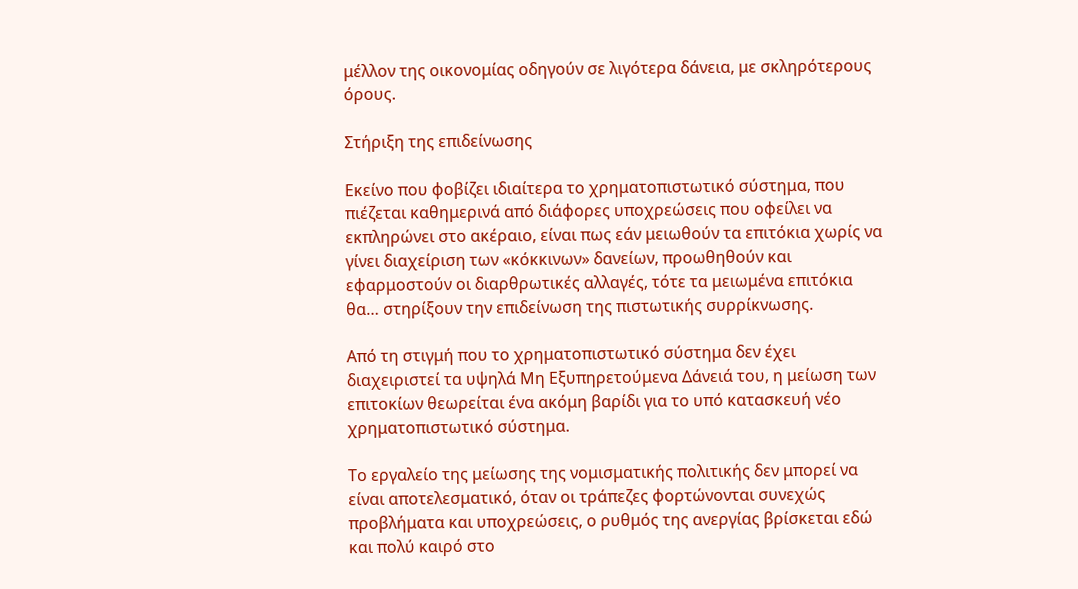μέλλον της οικονομίας οδηγούν σε λιγότερα δάνεια, με σκληρότερους όρους.

Στήριξη της επιδείνωσης

Εκείνο που φοβίζει ιδιαίτερα το χρηματοπιστωτικό σύστημα, που πιέζεται καθημερινά από διάφορες υποχρεώσεις που οφείλει να εκπληρώνει στο ακέραιο, είναι πως εάν μειωθούν τα επιτόκια χωρίς να γίνει διαχείριση των «κόκκινων» δανείων, προωθηθούν και εφαρμοστούν οι διαρθρωτικές αλλαγές, τότε τα μειωμένα επιτόκια θα… στηρίξουν την επιδείνωση της πιστωτικής συρρίκνωσης.

Από τη στιγμή που το χρηματοπιστωτικό σύστημα δεν έχει διαχειριστεί τα υψηλά Μη Εξυπηρετούμενα Δάνειά του, η μείωση των επιτοκίων θεωρείται ένα ακόμη βαρίδι για το υπό κατασκευή νέο χρηματοπιστωτικό σύστημα.

Το εργαλείο της μείωσης της νομισματικής πολιτικής δεν μπορεί να είναι αποτελεσματικό, όταν οι τράπεζες φορτώνονται συνεχώς προβλήματα και υποχρεώσεις, ο ρυθμός της ανεργίας βρίσκεται εδώ και πολύ καιρό στο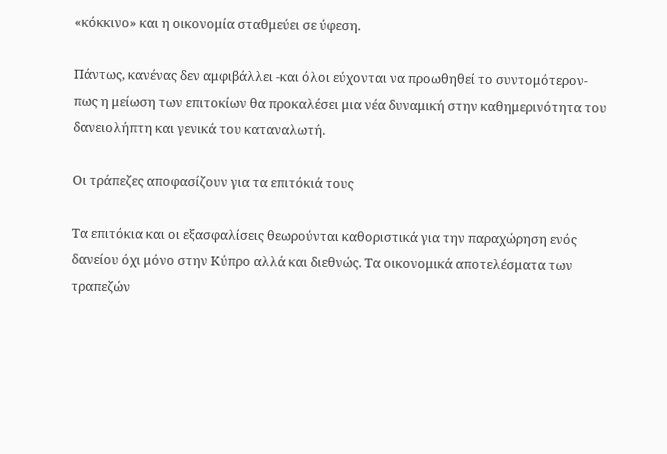«κόκκινο» και η οικονομία σταθμεύει σε ύφεση.

Πάντως, κανένας δεν αμφιβάλλει -και όλοι εύχονται να προωθηθεί το συντομότερον- πως η μείωση των επιτοκίων θα προκαλέσει μια νέα δυναμική στην καθημερινότητα του δανειολήπτη και γενικά του καταναλωτή.

Οι τράπεζες αποφασίζουν για τα επιτόκιά τους

Τα επιτόκια και οι εξασφαλίσεις θεωρούνται καθοριστικά για την παραχώρηση ενός δανείου όχι μόνο στην Κύπρο αλλά και διεθνώς. Τα οικονομικά αποτελέσματα των τραπεζών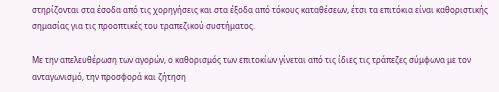στηρίζονται στα έσοδα από τις χορηγήσεις και στα έξοδα από τόκους καταθέσεων, έτσι τα επιτόκια είναι καθοριστικής σημασίας για τις προοπτικές του τραπεζικού συστήματος.

Με την απελευθέρωση των αγορών, ο καθορισμός των επιτοκίων γίνεται από τις ίδιες τις τράπεζες σύμφωνα με τον ανταγωνισμό, την προσφορά και ζήτηση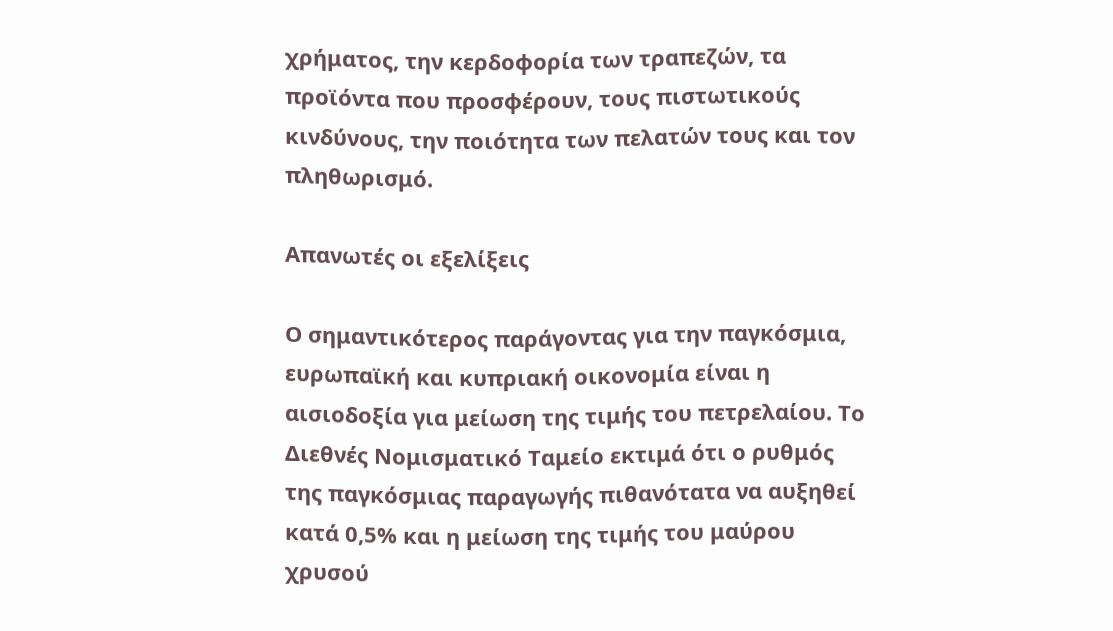χρήματος, την κερδοφορία των τραπεζών, τα προϊόντα που προσφέρουν, τους πιστωτικούς κινδύνους, την ποιότητα των πελατών τους και τον πληθωρισμό.

Απανωτές οι εξελίξεις

Ο σημαντικότερος παράγοντας για την παγκόσμια, ευρωπαϊκή και κυπριακή οικονομία είναι η αισιοδοξία για μείωση της τιμής του πετρελαίου. Το Διεθνές Νομισματικό Ταμείο εκτιμά ότι ο ρυθμός της παγκόσμιας παραγωγής πιθανότατα να αυξηθεί κατά 0,5% και η μείωση της τιμής του μαύρου χρυσού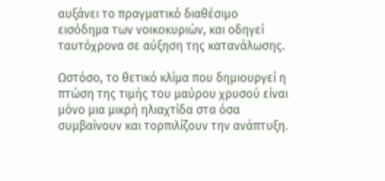αυξάνει το πραγματικό διαθέσιμο εισόδημα των νοικοκυριών, και οδηγεί ταυτόχρονα σε αύξηση της κατανάλωσης.

Ωστόσο, το θετικό κλίμα που δημιουργεί η πτώση της τιμής του μαύρου χρυσού είναι μόνο μια μικρή ηλιαχτίδα στα όσα συμβαίνουν και τορπιλίζουν την ανάπτυξη.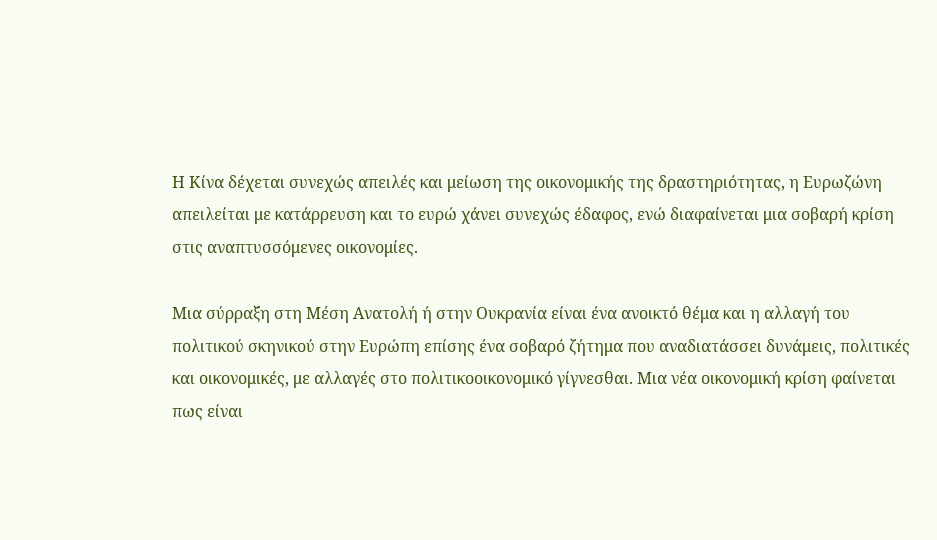Η Κίνα δέχεται συνεχώς απειλές και μείωση της οικονομικής της δραστηριότητας, η Ευρωζώνη απειλείται με κατάρρευση και το ευρώ χάνει συνεχώς έδαφος, ενώ διαφαίνεται μια σοβαρή κρίση στις αναπτυσσόμενες οικονομίες.

Μια σύρραξη στη Μέση Ανατολή ή στην Ουκρανία είναι ένα ανοικτό θέμα και η αλλαγή του πολιτικού σκηνικού στην Ευρώπη επίσης ένα σοβαρό ζήτημα που αναδιατάσσει δυνάμεις, πολιτικές και οικονομικές, με αλλαγές στο πολιτικοοικονομικό γίγνεσθαι. Μια νέα οικονομική κρίση φαίνεται πως είναι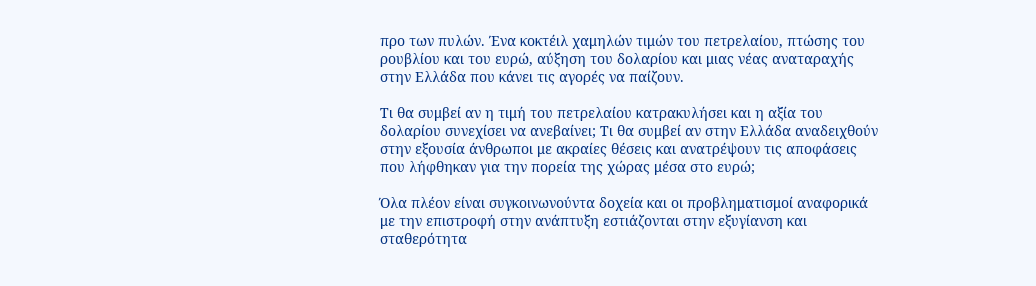προ των πυλών. Ένα κοκτέιλ χαμηλών τιμών του πετρελαίου, πτώσης του ρουβλίου και του ευρώ, αύξηση του δολαρίου και μιας νέας αναταραχής στην Ελλάδα που κάνει τις αγορές να παίζουν.

Τι θα συμβεί αν η τιμή του πετρελαίου κατρακυλήσει και η αξία του δολαρίου συνεχίσει να ανεβαίνει; Τι θα συμβεί αν στην Ελλάδα αναδειχθούν στην εξουσία άνθρωποι με ακραίες θέσεις και ανατρέψουν τις αποφάσεις που λήφθηκαν για την πορεία της χώρας μέσα στο ευρώ;

Όλα πλέον είναι συγκοινωνούντα δοχεία και οι προβληματισμοί αναφορικά με την επιστροφή στην ανάπτυξη εστιάζονται στην εξυγίανση και σταθερότητα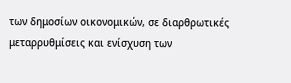των δημοσίων οικονομικών, σε διαρθρωτικές μεταρρυθμίσεις και ενίσχυση των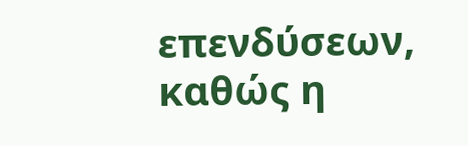επενδύσεων, καθώς η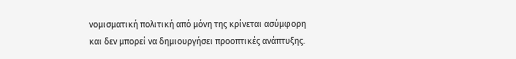νομισματική πολιτική από μόνη της κρίνεται ασύμφορη και δεν μπορεί να δημιουργήσει προοπτικές ανάπτυξης.